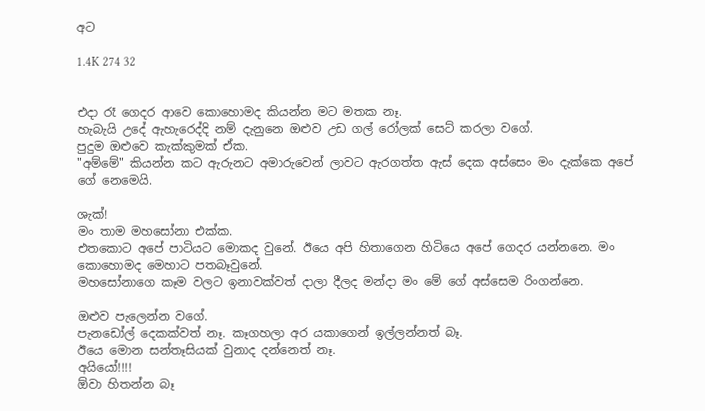අට

1.4K 274 32


එදා රෑ ගෙදර ආවෙ කොහොමද කියන්න මට මතක නෑ.
හැබැයි උදේ ඇහැරෙද්දි නම් දැනුනෙ ඔළුව උඩ ගල් රෝලක් සෙට් කරලා වගේ.
පුදුම ඔළුවෙ කැක්කුමක් ඒක.
"අම්මේ" කියන්න කට ඇරුනට අමාරුවෙන් ලාවට ඇරගත්ත ඇස් දෙක අස්සෙං මං දැක්කෙ අපේ ගේ නෙමෙයි.

ශැක්!
මං තාම මහසෝනා එක්ක.
එතකොට අපේ පාටියට මොකද වුනේ. ඊයෙ අපි හිතාගෙන හිටියෙ අපේ ගෙදර යන්නනෙ. මං කොහොමද මෙහාට පතබෑවුනේ.
මහසෝනාගෙ කෑම වලට ඉනාවක්වත් දාලා දීලද මන්දා මං මේ ගේ අස්සෙම රිංගන්නෙ.

ඔළුව පැලෙන්න වගේ.
පැනඩෝල් දෙකක්වත් නෑ. කෑගහලා අර යකාගෙන් ඉල්ලන්නත් බෑ.
ඊයෙ මොන සන්තෑසියක් වුනාද දන්නෙත් නෑ.
අයියෝ!!!!
ඕවා හිතන්න බෑ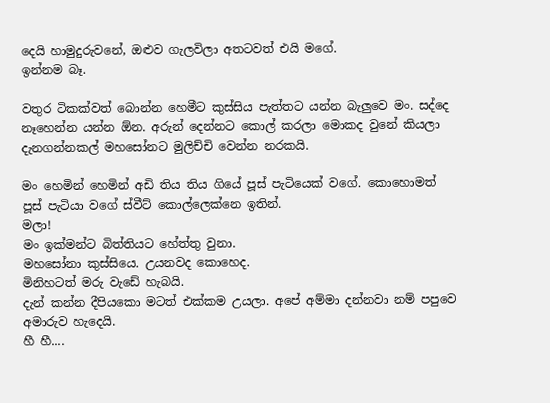දෙයි හාමුදුරුවනේ, ඔළුව ගැලවිලා අතටවත් එයි මගේ.
ඉන්නම බෑ.

වතුර ටිකක්වත් බොන්න හෙමීට කුස්සිය පැත්තට යන්න බැලුවෙ මං. සද්දෙ නෑහෙන්න යන්න ඕන. අරුන් දෙන්නට කොල් කරලා මොකද වුනේ කියලා දැනගන්නකල් මහසෝනට මුලිච්චි වෙන්න නරකයි.

මං හෙමින් හෙමින් අඩි තිය තිය ගියේ පූස් පැටියෙක් වගේ. කොහොමත් පූස් පැටියා වගේ ස්වීට් කොල්ලෙක්නෙ ඉතින්.
මලා!
මං ඉක්මන්ට බිත්තියට හේත්තු වුනා.
මහසෝනා කුස්සියෙ. උයනවද කොහෙද.
මිනිහටත් මරු වැඩේ හැබයි.
දැන් කන්න දීපියකො මටත් එක්කම උයලා. අපේ අම්මා දන්නවා නම් පපුවෙ අමාරුව හැදෙයි.
හී හී....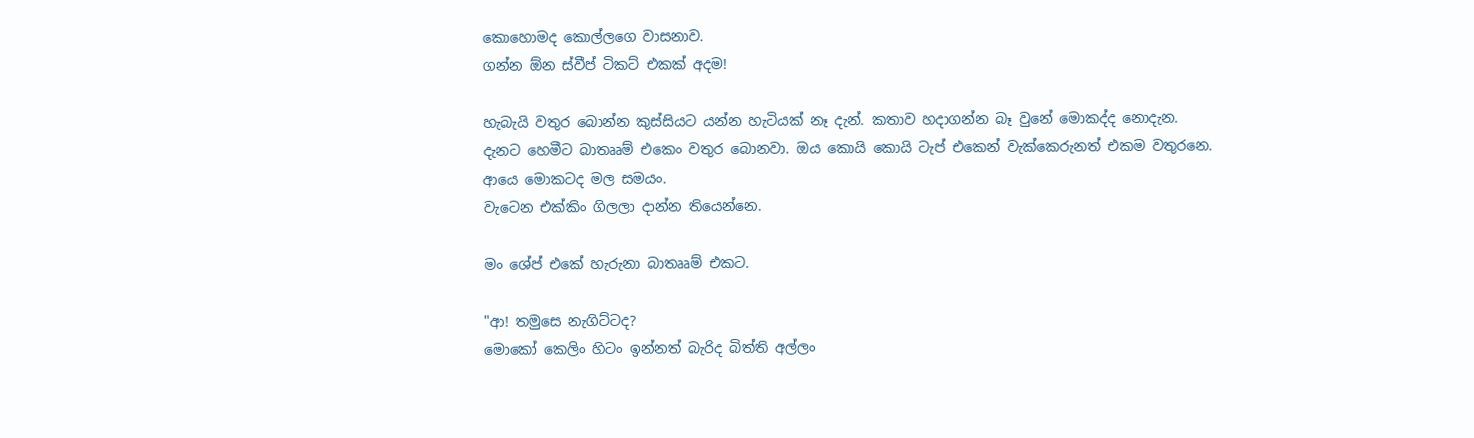කොහොමද කොල්ලගෙ වාසනාව.
ගන්න ඕන ස්වීප් ටිකට් එකක් අදම!

හැබැයි වතුර බොන්න කුස්සියට යන්න හැටියක් නෑ දැන්. කතාව හදාගන්න බෑ වුනේ මොකද්ද නොදැන.
දැනට හෙමීට බාතෲම් එකෙං වතුර බොනවා. ඔය කොයි කොයි ටැප් එකෙන් වැක්කෙරුනත් එකම වතුරනෙ.
ආයෙ මොකටද මල සමයං.
වැටෙන එක්කිං ගිලලා දාන්න තියෙන්නෙ.

මං ශේප් එකේ හැරුනා බාතෲම් එකට.

"ආ! තමුසෙ නැගිට්ටද?
මොකෝ කෙලිං හිටං ඉන්නත් බැරිද බිත්ති අල්ලං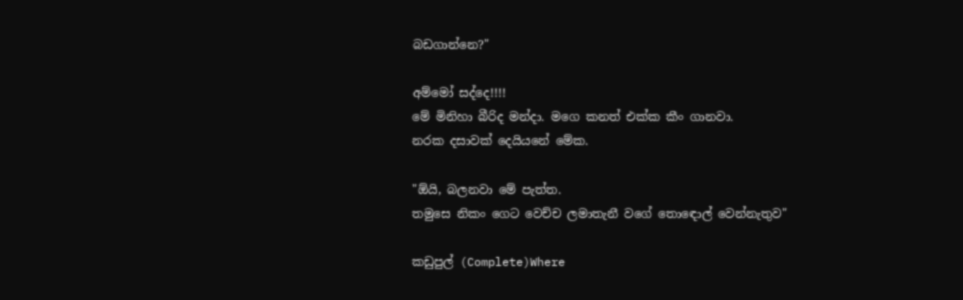බඩගාන්නෙ?"

අම්මෝ සද්දෙ!!!!
මේ මිනිහා බීරිද මන්දා. මගෙ කනත් එක්ක කීං ගානවා.
නරක දසාවක් දෙයියනේ මේක.

"ඕයි, බලනවා මේ පැත්ත.
තමුසෙ නිකං ගෙට වෙච්ච ලමාතැනී වගේ තොඳොල් වෙන්නැතුව"

කඩුපුල් (Complete)Where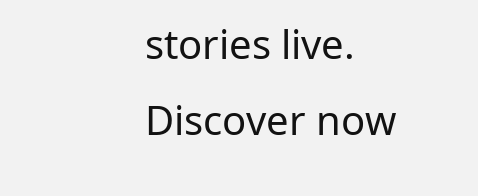stories live. Discover now